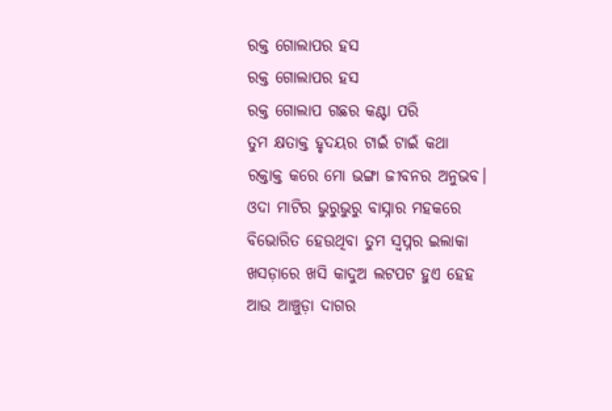ରକ୍ତ ଗୋଲାପର ହସ
ରକ୍ତ ଗୋଲାପର ହସ
ରକ୍ତ ଗୋଲାପ ଗଛର କଣ୍ଟା ପରି
ତୁମ କ୍ଷତାକ୍ତ ହୃଦୟର ଟାଇଁ ଟାଇଁ କଥା
ରକ୍ତାକ୍ତ କରେ ମୋ ଭଙ୍ଗା ଜୀବନର ଅନୁଭବ।
ଓଦା ମାଟିର ଭୁରୁଭୁରୁ ବାସ୍ନାର ମହକରେ
ବିଭୋରିତ ହେଉଥିବା ତୁମ ସ୍ୱପ୍ନର ଇଲାକା
ଖସଡ଼ାରେ ଖସି କାଦୁଅ ଲଟପଟ ହୁଏ ହେହ
ଆଉ ଆଞ୍ଚୁଡ଼ା ଦାଗର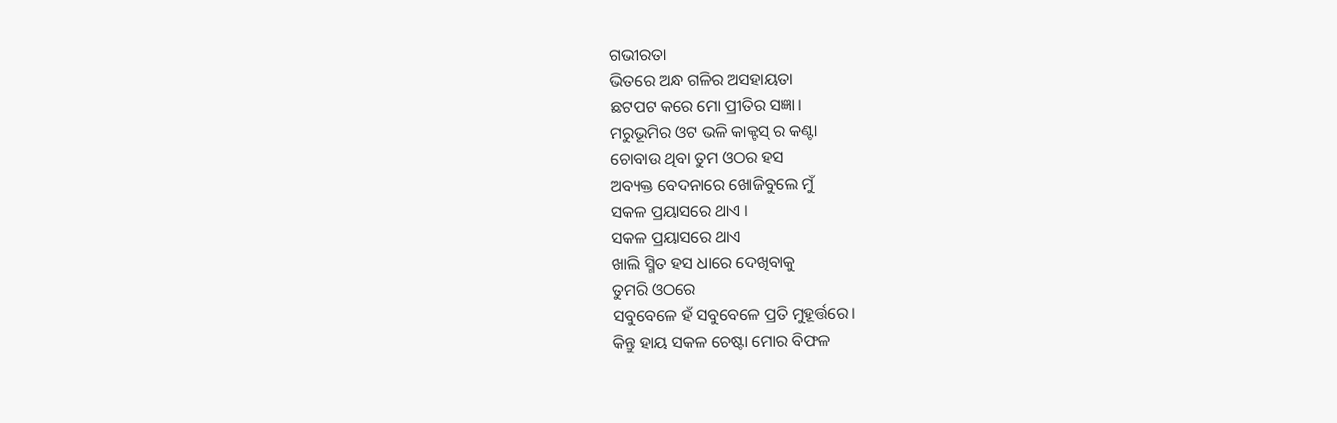ଗଭୀରତା
ଭିତରେ ଅନ୍ଧ ଗଳିର ଅସହାୟତା
ଛଟପଟ କରେ ମୋ ପ୍ରୀତିର ସଜ୍ଞା।
ମରୁଭୂମିର ଓଟ ଭଳି କାକ୍ଟସ୍ ର କଣ୍ଟା
ଚୋବାଉ ଥିବା ତୁମ ଓଠର ହସ
ଅବ୍ୟକ୍ତ ବେଦନାରେ ଖୋଜିବୁଲେ ମୁଁ
ସକଳ ପ୍ରୟାସରେ ଥାଏ ।
ସକଳ ପ୍ରୟାସରେ ଥାଏ
ଖାଲି ସ୍ମିତ ହସ ଧାରେ ଦେଖିବାକୁ
ତୁମରି ଓଠରେ
ସବୁବେଳେ ହଁ ସବୁବେଳେ ପ୍ରତି ମୁହୂର୍ତ୍ତରେ।
କିନ୍ତୁ ହାୟ ସକଳ ଚେଷ୍ଟା ମୋର ବିଫଳ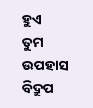ହୁଏ
ତୁମ ଉପହାସ ବିଦ୍ରୁପ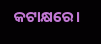କଟାକ୍ଷରେ।